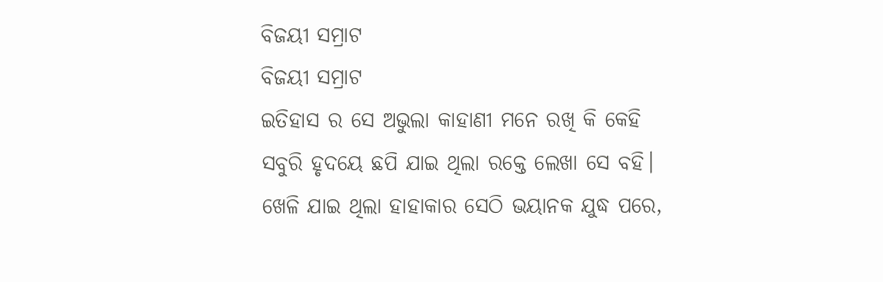ବିଜୟୀ ସମ୍ରାଟ
ବିଜୟୀ ସମ୍ରାଟ
ଇତିହାସ ର ସେ ଅଭୁଲା କାହାଣୀ ମନେ ରଖି କି କେହି
ସବୁରି ହୃଦୟେ ଛପି ଯାଇ ଥିଲା ରକ୍ତେ ଲେଖା ସେ ବହି।
ଖେଳି ଯାଇ ଥିଲା ହାହାକାର ସେଠି ଭୟାନକ ଯୁଦ୍ଧ ପରେ,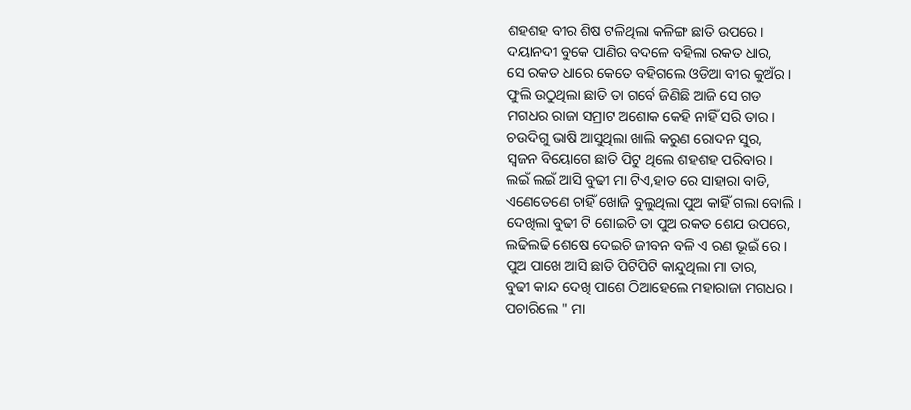ଶହଶହ ବୀର ଶିଷ ଟଳିଥିଲା କଳିଙ୍ଗ ଛାତି ଉପରେ।
ଦୟାନଦୀ ବୁକେ ପାଣିର ବଦଳେ ବହିଲା ରକତ ଧାର,
ସେ ରକତ ଧାରେ କେତେ ବହିଗଲେ ଓଡିଆ ବୀର କୁଅଁର।
ଫୁଲି ଉଠୁଥିଲା ଛାତି ତା ଗର୍ବେ ଜିଣିଛି ଆଜି ସେ ଗଡ
ମଗଧର ରାଜା ସମ୍ରାଟ ଅଶୋକ କେହି ନାହିଁ ସରି ତାର।
ଚଉଦିଗୁ ଭାଷି ଆସୁଥିଲା ଖାଲି କରୁଣ ରୋଦନ ସୁର,
ସ୍ୱଜନ ବିୟୋଗେ ଛାତି ପିଟୁ ଥିଲେ ଶହଶହ ପରିବାର।
ଲଇଁ ଲଇଁ ଆସି ବୁଢୀ ମା ଟିଏ,ହାତ ରେ ସାହାରା ବାଡି,
ଏଣେତେଣେ ଚାହିଁ ଖୋଜି ବୁଲୁଥିଲା ପୁଅ କାହିଁ ଗଲା ବୋଲି ।
ଦେଖିଲା ବୁଢୀ ଟି ଶୋଇଚି ତା ପୁଅ ରକତ ଶେଯ ଉପରେ,
ଲଢିଲଢି ଶେଷେ ଦେଇଚି ଜୀବନ ବଳି ଏ ରଣ ଭୂଇଁ ରେ ।
ପୁଅ ପାଖେ ଆସି ଛାତି ପିଟିପିଟି କାନ୍ଦୁଥିଲା ମା ତାର,
ବୁଢୀ କାନ୍ଦ ଦେଖି ପାଶେ ଠିଆହେଲେ ମହାରାଜା ମଗଧର।
ପଚାରିଲେ " ମା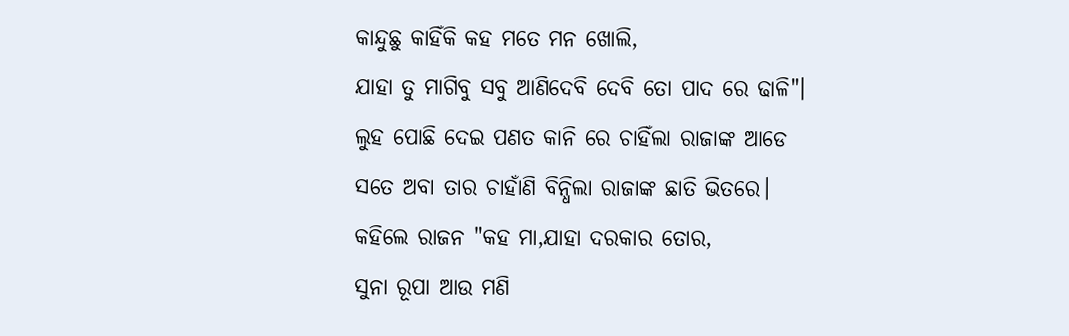କାନ୍ଦୁଛୁ କାହିଁକି କହ ମତେ ମନ ଖୋଲି,
ଯାହା ତୁ ମାଗିବୁ ସବୁ ଆଣିଦେବି ଦେବି ତୋ ପାଦ ରେ ଢାଳି"।
ଲୁହ ପୋଛି ଦେଇ ପଣତ କାନି ରେ ଚାହିଁଲା ରାଜାଙ୍କ ଆଡେ
ସତେ ଅବା ତାର ଚାହାଁଣି ବିନ୍ଧିଲା ରାଜାଙ୍କ ଛାତି ଭିତରେ।
କହିଲେ ରାଜନ "କହ ମା,ଯାହା ଦରକାର ତୋର,
ସୁନା ରୂପା ଆଉ ମଣି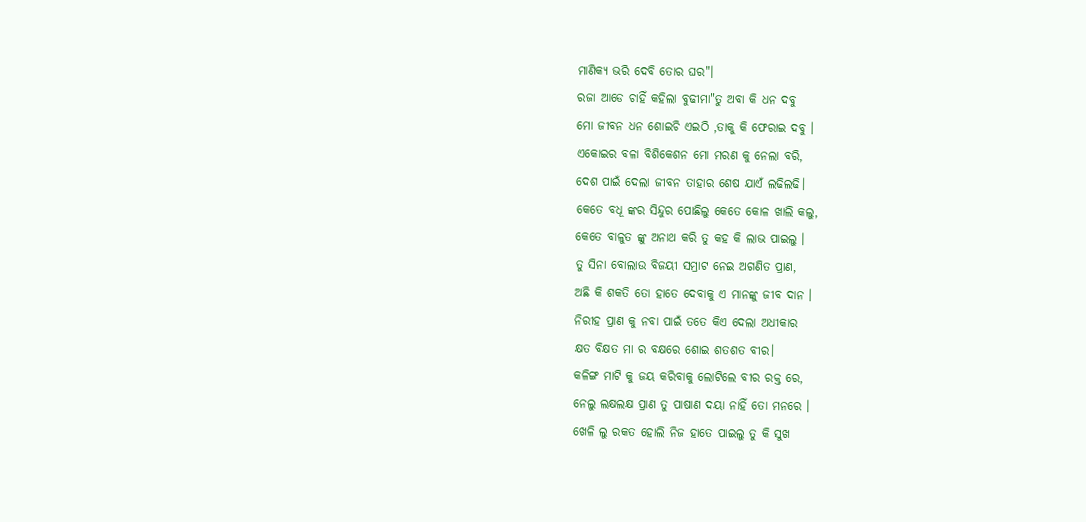ମାଣିକ୍ଯ ଭରି ଦେବି ତୋର ଘର"।
ରଜା ଆଡେ ଚାହିଁ କହିଲା ବୁଢୀମା"ତୁ ଅବା କି ଧନ ଦବୁ
ମୋ ଜୀବନ ଧନ ଶୋଇଚି ଏଇଠି ,ତାକୁ କି ଫେରାଇ ଦବୁ ।
ଏକୋଇର ବଳା ବିଶିକେଶନ ମୋ ମରଣ କୁ ନେଲା ବରି,
ଦେଶ ପାଇଁ ଦେଲା ଜୀବନ ତାହାର ଶେଷ ଯାଏଁ ଲଢିଲଢି।
କେତେ ବଧୂ ଙ୍କର ସିନ୍ଦୁର ପୋଛିଲୁ କେତେ କୋଳ ଖାଲି କଲୁ,
କେତେ ବାଳୁତ ଙ୍କୁ ଅନାଥ କରି ତୁ କହ କି ଲାଭ ପାଇଲୁ ।
ତୁ ସିନା ବୋଲାଉ ବିଜୟୀ ସମ୍ରାଟ ନେଇ ଅଗଣିତ ପ୍ରାଣ,
ଅଛି କି ଶକତି ତୋ ହାତେ ଦେବାକୁ ଏ ମାନଙ୍କୁ ଜୀବ ଦାନ ।
ନିରୀହ ପ୍ରାଣ କୁ ନବା ପାଇଁ ତତେ କିଏ ଦେଲା ଅଧୀକାର
କ୍ଷତ ବିକ୍ଷତ ମା ର ବକ୍ଷରେ ଶୋଇ ଶତଶତ ବୀର।
କଳିଙ୍ଗ ମାଟି କୁ ଜୟ କରିବାକୁ ଲୋଟିଲେ ବୀର ରକ୍ତ ରେ,
ନେଲୁ ଲକ୍ଷଲକ୍ଷ ପ୍ରାଣ ତୁ ପାଷାଣ ଦୟା ନାହିଁ ତୋ ମନରେ ।
ଖେଳି ଲୁ ରକତ ହୋଲି ନିଜ ହାତେ ପାଇଲୁ ତୁ କି ସୁଖ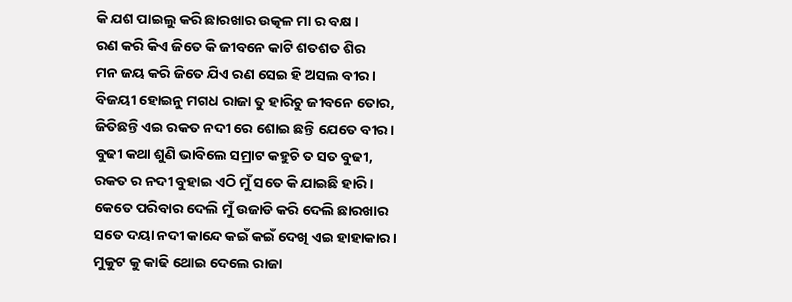କି ଯଶ ପାଇଲୁ କରି ଛାରଖାର ଉତ୍କଳ ମା ର ବକ୍ଷ ।
ରଣ କରି କିଏ ଜିତେ କି ଜୀବନେ କାଟି ଶତଶତ ଶିର
ମନ ଜୟ କରି ଜିତେ ଯିଏ ରଣ ସେଇ ହି ଅସଲ ବୀର।
ବିଜୟୀ ହୋଇନୁ ମଗଧ ରାଜା ତୁ ହାରିଚୁ ଜୀବନେ ତୋର,
ଜିତିଛନ୍ତି ଏଇ ରକତ ନଦୀ ରେ ଶୋଇ ଛନ୍ତି ଯେତେ ବୀର ।
ବୁଢୀ କଥା ଶୁଣି ଭାବିଲେ ସମ୍ରାଟ କହୁଚି ତ ସତ ବୁଢୀ,
ରକତ ର ନଦୀ ବୁହାଇ ଏଠି ମୁଁ ସତେ କି ଯାଇଛି ହାରି ।
କେତେ ପରିବାର ଦେଲି ମୁଁ ଉଜାଡି କରି ଦେଲି ଛାରଖାର
ସତେ ଦୟା ନଦୀ କାନ୍ଦେ କଇଁ କଇଁ ଦେଖି ଏଇ ହାହାକାର।
ମୁକୁଟ କୁ କାଢି ଥୋଇ ଦେଲେ ରାଜା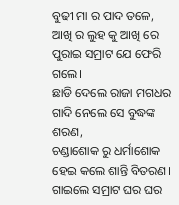ବୁଢୀ ମା ର ପାଦ ତଳେ,
ଆଖି ର ଲୁହ କୁ ଆଖି ରେ ପୁରାଇ ସମ୍ରାଟ ଯେ ଫେରି ଗଲେ।
ଛାଡି ଦେଲେ ରାଜା ମଗଧର ଗାଦି ନେଲେ ସେ ବୁଦ୍ଧଙ୍କ ଶରଣ,
ଚଣ୍ଡାଶୋକ ରୁ ଧର୍ମାଶୋକ ହେଇ କଲେ ଶାନ୍ତି ବିତରଣ।
ଗାଇଲେ ସମ୍ରାଟ ଘର ଘର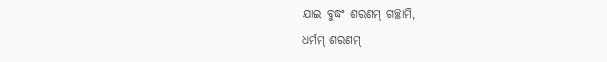ଯାଇ ବୁଦ୍ଧଂ ଶରଣମ୍ ଗଚ୍ଛାମି,
ଧର୍ମମ୍ ଶରଣମ୍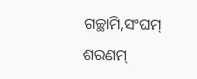ଗଚ୍ଛାମି,ସଂଘମ୍ ଶରଣମ୍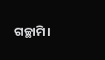ଗଚ୍ଛାମି।